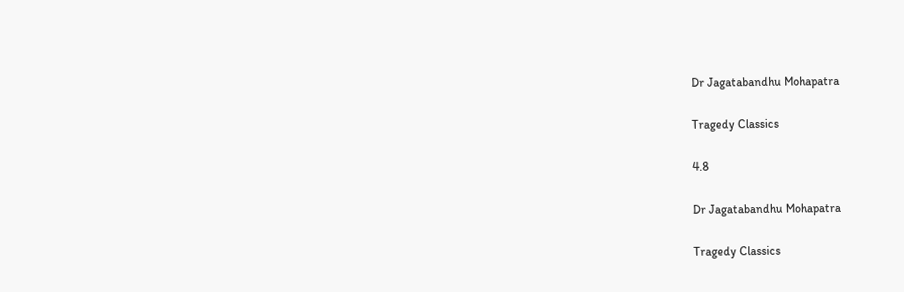Dr Jagatabandhu Mohapatra

Tragedy Classics

4.8

Dr Jagatabandhu Mohapatra

Tragedy Classics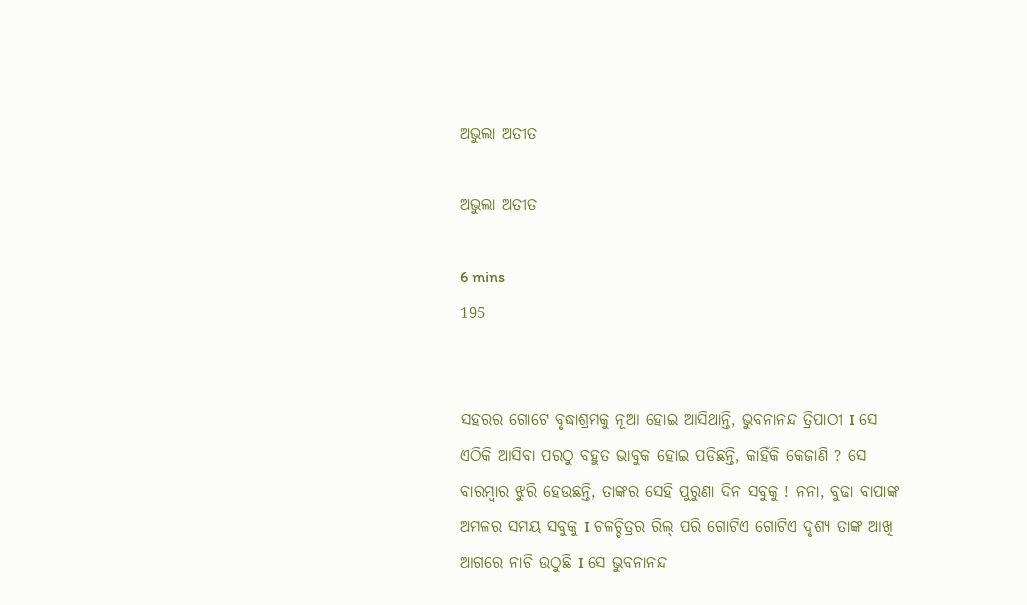ଅଭୁଲା ଅତୀତ

ଅଭୁଲା ଅତୀତ

6 mins
195


ସହରର ଗୋଟେ ବୃଦ୍ଧାଶ୍ରମକୁ ନୂଆ ହୋଇ ଆସିଥାନ୍ତି, ଭୁବନାନନ୍ଦ ତ୍ରିପାଠୀ I ସେ ଏଠିକି ଆସିବା ପରଠୁ ବହୁତ ଭାବୁକ ହୋଇ ପଡିଛନ୍ତି, କାହିଁକି କେଜାଣି ? ସେ ବାରମ୍ବାର ଝୁରି ହେଉଛନ୍ତି, ତାଙ୍କର ସେହି ପୁରୁଣା ଦିନ ସବୁକୁ ! ନନା, ବୁଢା ବାପାଙ୍କ ଅମଳର ସମୟ ସବୁକୁ I ଚଳଚ୍ଚିତ୍ରର ରିଲ୍ ପରି ଗୋଟିଏ ଗୋଟିଏ ଦୃଶ୍ୟ ତାଙ୍କ ଆଖି ଆଗରେ ନାଚି ଉଠୁଛି I ସେ ଭୁବନାନନ୍ଦ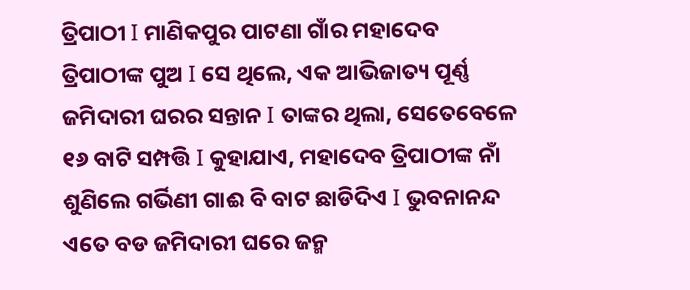ତ୍ରିପାଠୀ I ମାଣିକପୁର ପାଟଣା ଗାଁର ମହାଦେବ ତ୍ରିପାଠୀଙ୍କ ପୁଅ I ସେ ଥିଲେ, ଏକ ଆଭିଜାତ୍ୟ ପୂର୍ଣ୍ଣ ଜମିଦାରୀ ଘରର ସନ୍ତାନ I ତାଙ୍କର ଥିଲା, ସେତେବେଳେ ୧୬ ବାଟି ସମ୍ପତ୍ତି I କୁହାଯାଏ, ମହାଦେବ ତ୍ରିପାଠୀଙ୍କ ନାଁ ଶୁଣିଲେ ଗର୍ଭିଣୀ ଗାଈ ବି ବାଟ ଛାଡିଦିଏ I ଭୁବନାନନ୍ଦ ଏତେ ବଡ ଜମିଦାରୀ ଘରେ ଜନ୍ମ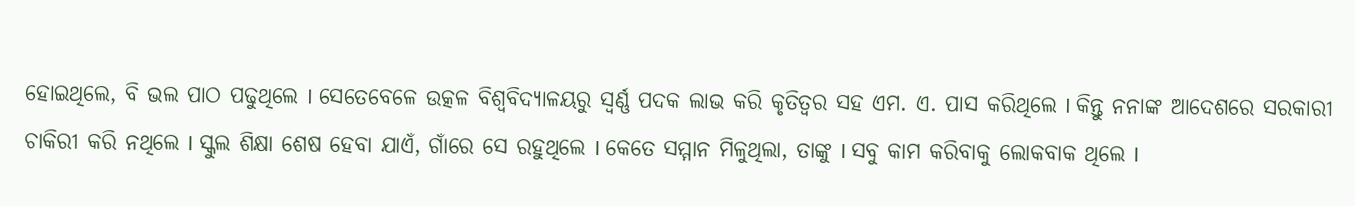ହୋଇଥିଲେ, ବି ଭଲ ପାଠ ପଢୁଥିଲେ I ସେତେବେଳେ ଉତ୍କଳ ବିଶ୍ୱବିଦ୍ୟାଳୟରୁ ସ୍ଵର୍ଣ୍ଣ ପଦକ ଲାଭ କରି କୃତିତ୍ଵର ସହ ଏମ. ଏ. ପାସ କରିଥିଲେ I କିନ୍ତୁ ନନାଙ୍କ ଆଦେଶରେ ସରକାରୀ ଚାକିରୀ କରି ନଥିଲେ I ସ୍କୁଲ ଶିକ୍ଷା ଶେଷ ହେବା ଯାଏଁ, ଗାଁରେ ସେ ରହୁଥିଲେ I କେତେ ସମ୍ମାନ ମିଳୁଥିଲା, ତାଙ୍କୁ I ସବୁ କାମ କରିବାକୁ ଲୋକବାକ ଥିଲେ I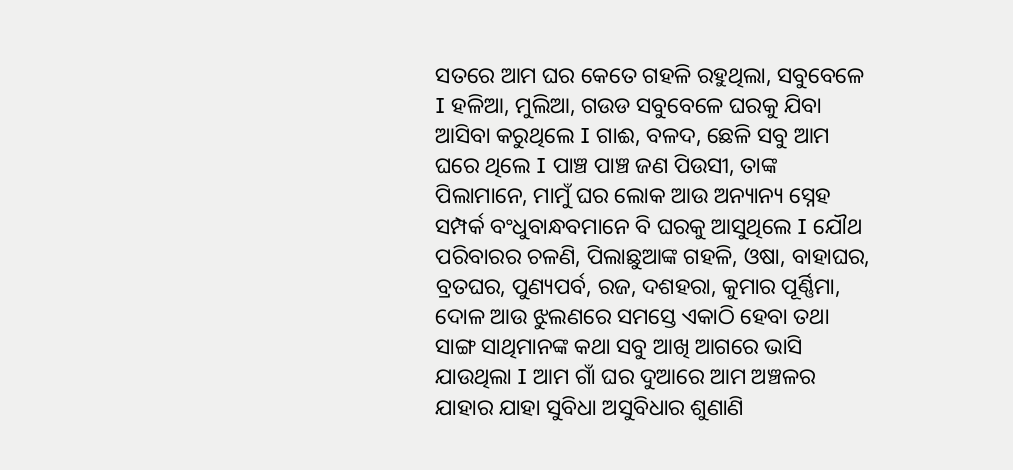ସତରେ ଆମ ଘର କେତେ ଗହଳି ରହୁଥିଲା, ସବୁବେଳେ I ହଳିଆ, ମୁଲିଆ, ଗଉଡ ସବୁବେଳେ ଘରକୁ ଯିବା ଆସିବା କରୁଥିଲେ I ଗାଈ, ବଳଦ, ଛେଳି ସବୁ ଆମ ଘରେ ଥିଲେ I ପାଞ୍ଚ ପାଞ୍ଚ ଜଣ ପିଉସୀ, ତାଙ୍କ ପିଲାମାନେ, ମାମୁଁ ଘର ଲୋକ ଆଉ ଅନ୍ୟାନ୍ୟ ସ୍ନେହ ସମ୍ପର୍କ ବଂଧୁବାନ୍ଧବମାନେ ବି ଘରକୁ ଆସୁଥିଲେ I ଯୌଥ ପରିବାରର ଚଳଣି, ପିଲାଛୁଆଙ୍କ ଗହଳି, ଓଷା, ବାହାଘର, ବ୍ରତଘର, ପୁଣ୍ୟପର୍ବ, ରଜ, ଦଶହରା, କୁମାର ପୂର୍ଣ୍ଣିମା, ଦୋଳ ଆଉ ଝୁଲଣରେ ସମସ୍ତେ ଏକାଠି ହେବା ତଥା ସାଙ୍ଗ ସାଥିମାନଙ୍କ କଥା ସବୁ ଆଖି ଆଗରେ ଭାସି ଯାଉଥିଲା I ଆମ ଗାଁ ଘର ଦୁଆରେ ଆମ ଅଞ୍ଚଳର ଯାହାର ଯାହା ସୁବିଧା ଅସୁବିଧାର ଶୁଣାଣି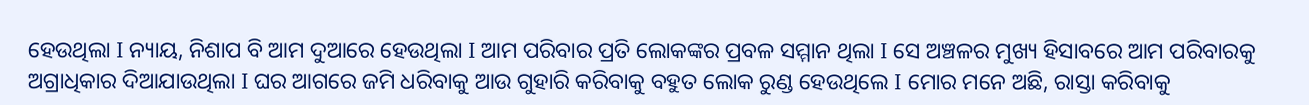ହେଉଥିଲା I ନ୍ୟାୟ, ନିଶାପ ବି ଆମ ଦୁଆରେ ହେଉଥିଲା I ଆମ ପରିବାର ପ୍ରତି ଲୋକଙ୍କର ପ୍ରବଳ ସମ୍ମାନ ଥିଲା I ସେ ଅଞ୍ଚଳର ମୁଖ୍ୟ ହିସାବରେ ଆମ ପରିବାରକୁ ଅଗ୍ରାଧିକାର ଦିଆଯାଉଥିଲା I ଘର ଆଗରେ ଜମି ଧରିବାକୁ ଆଉ ଗୁହାରି କରିବାକୁ ବହୁତ ଲୋକ ରୁଣ୍ଡ ହେଉଥିଲେ I ମୋର ମନେ ଅଛି, ରାସ୍ତା କରିବାକୁ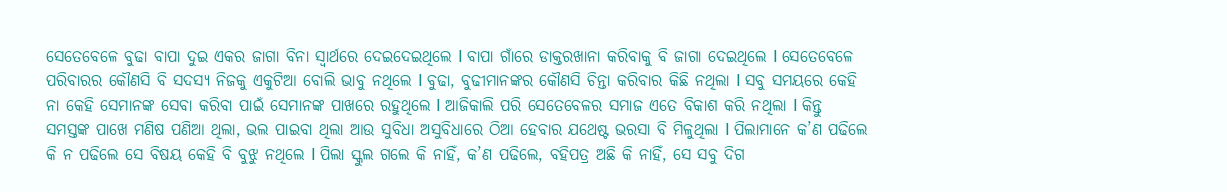ସେତେବେଳେ ବୁଢା ବାପା ଦୁଇ ଏକର ଜାଗା ବିନା ସ୍ଵାର୍ଥରେ ଦେଇଦେଇଥିଲେ I ବାପା ଗାଁରେ ଡାକ୍ତରଖାନା କରିବାକୁ ବି ଜାଗା ଦେଇଥିଲେ I ସେତେବେଳେ ପରିବାରର କୌଣସି ବି ସଦସ୍ୟ ନିଜକୁ ଏକୁଟିଆ ବୋଲି ଭାବୁ ନଥିଲେ I ବୁଢା, ବୁଢୀମାନଙ୍କର କୌଣସି ଚିନ୍ତା କରିବାର କିଛି ନଥିଲା I ସବୁ ସମୟରେ କେହି ନା କେହି ସେମାନଙ୍କ ସେବା କରିବା ପାଇଁ ସେମାନଙ୍କ ପାଖରେ ରହୁଥିଲେ I ଆଜିକାଲି ପରି ସେତେବେଳର ସମାଜ ଏତେ ବିକାଶ କରି ନଥିଲା I କିନ୍ତୁ ସମସ୍ତଙ୍କ ପାଖେ ମଣିଷ ପଣିଆ ଥିଲା, ଭଲ ପାଇବା ଥିଲା ଆଉ ସୁବିଧା ଅସୁବିଧାରେ ଠିଆ ହେବାର ଯଥେଷ୍ଟ ଭରସା ବି ମିଳୁଥିଲା I ପିଲାମାନେ କ’ଣ ପଢିଲେ କି ନ ପଢିଲେ ସେ ବିଷୟ କେହି ବି ବୁଝୁ ନଥିଲେ I ପିଲା ସ୍କୁଲ ଗଲେ କି ନାହିଁ, କ’ଣ ପଢିଲେ, ବହିପତ୍ର ଅଛି କି ନାହିଁ, ସେ ସବୁ ଦିଗ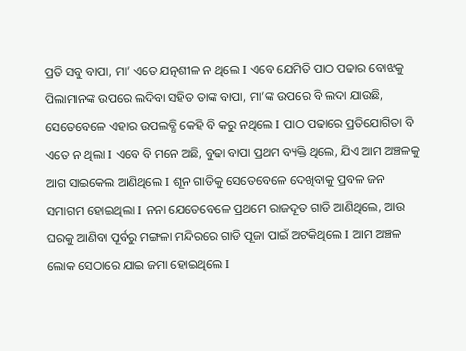ପ୍ରତି ସବୁ ବାପା, ମା’ ଏତେ ଯତ୍ନଶୀଳ ନ ଥିଲେ I ଏବେ ଯେମିତି ପାଠ ପଢାର ବୋଝକୁ ପିଲାମାନଙ୍କ ଉପରେ ଲଦିବା ସହିତ ତାଙ୍କ ବାପା, ମା’ଙ୍କ ଉପରେ ବି ଲଦା ଯାଉଛି, ସେତେବେଳେ ଏହାର ଉପଲବ୍ଧି କେହି ବି କରୁ ନଥିଲେ I ପାଠ ପଢାରେ ପ୍ରତିଯୋଗିତା ବି ଏତେ ନ ଥିଲା I ଏବେ ବି ମନେ ଅଛି, ବୁଢା ବାପା ପ୍ରଥମ ବ୍ୟକ୍ତି ଥିଲେ, ଯିଏ ଆମ ଅଞ୍ଚଳକୁ ଆଗ ସାଇକେଲ ଆଣିଥିଲେ I ଶୂନ ଗାଡିକୁ ସେତେବେଳେ ଦେଖିବାକୁ ପ୍ରବଳ ଜନ ସମାଗମ ହୋଇଥିଲା I ନନା ଯେତେବେଳେ ପ୍ରଥମେ ରାଜଦୂତ ଗାଡି ଆଣିଥିଲେ, ଆଉ ଘରକୁ ଆଣିବା ପୂର୍ବରୁ ମଙ୍ଗଳା ମନ୍ଦିରରେ ଗାଡି ପୂଜା ପାଇଁ ଅଟକିଥିଲେ I ଆମ ଅଞ୍ଚଳ ଲୋକ ସେଠାରେ ଯାଇ ଜମା ହୋଇଥିଲେ I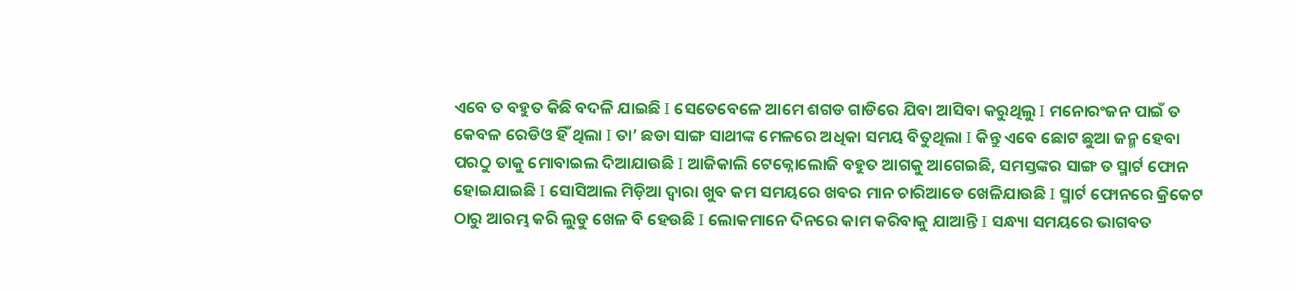ଏବେ ତ ବହୁତ କିଛି ବଦଳି ଯାଇଛି I ସେତେବେଳେ ଆମେ ଶଗଡ ଗାଡିରେ ଯିବା ଆସିବା କରୁଥିଲୁ I ମନୋରଂଜନ ପାଇଁ ତ କେବଳ ରେଡିଓ ହିଁ ଥିଲା I ତା’ ଛଡା ସାଙ୍ଗ ସାଥୀଙ୍କ ମେଳରେ ଅଧିକା ସମୟ ବିତୁଥିଲା I କିନ୍ତୁ ଏବେ ଛୋଟ ଛୁଆ ଜନ୍ମ ହେବା ପରଠୁ ତାକୁ ମୋବାଇଲ ଦିଆଯାଉଛି I ଆଜିକାଲି ଟେକ୍ନୋଲୋଜି ବହୁତ ଆଗକୁ ଆଗେଇଛି, ସମସ୍ତଙ୍କର ସାଙ୍ଗ ତ ସ୍ମାର୍ଟ ଫୋନ ହୋଇଯାଇଛି I ସୋସିଆଲ ମିଡ଼ିଆ ଦ୍ଵାରା ଖୁବ କମ ସମୟରେ ଖବର ମାନ ଚାରିଆଡେ ଖେଳିଯାଉଛି I ସ୍ମାର୍ଟ ଫୋନରେ କ୍ରିକେଟ ଠାରୁ ଆରମ୍ଭ କରି ଲୁଡୁ ଖେଳ ବି ହେଉଛି I ଲୋକମାନେ ଦିନରେ କାମ କରିବାକୁ ଯାଆନ୍ତି I ସନ୍ଧ୍ୟା ସମୟରେ ଭାଗବତ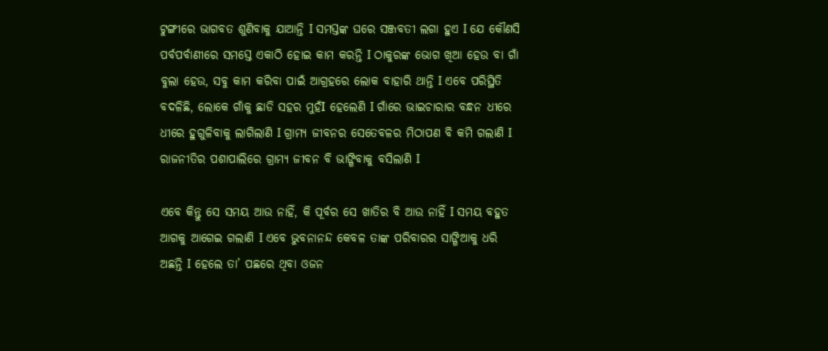ଟୁଙ୍ଗୀରେ ଭାଗବତ ଶୁଣିବାକୁ ଯାଆନ୍ତି I ସମସ୍ତଙ୍କ ଘରେ ସଞ୍ଜବତୀ ଲଗା ହୁଏ I ଯେ କୌଣସି ପର୍ବପର୍ବାଣୀରେ ସମସ୍ତେ ଏକାଠି ହୋଇ କାମ କରନ୍ତି I ଠାକୁରଙ୍କ ଭୋଗ ଖିଆ ହେଉ ବା ଗାଁ ବୁଲା ହେଉ, ସବୁ କାମ କରିବା ପାଇଁ ଆଗ୍ରହରେ ଲୋକ ବାହାରି ଥାନ୍ତି I ଏବେ ପରିସ୍ଥିତି ବଦଳିଛି, ଲୋକେ ଗାଁକୁ ଛାଡି ସହର ମୁହଁI ହେଲେଣି I ଗାଁରେ ଭାଇଚାରାର ବନ୍ଧନ ଧୀରେ ଧୀରେ ହୁଗୁଳିବାକୁ ଲାଗିଲାଣି I ଗ୍ରାମ୍ୟ ଜୀବନର ସେତେବଳର ମିଠାପଣ ବି କମି ଗଲାଣି I ରାଜନୀତିର ପଶାପାଲିରେ ଗ୍ରାମ୍ୟ ଜୀବନ ବି ଭାଙ୍ଗିବାକୁ ବସିଲାଣି I

ଏବେ କିନ୍ତୁ ସେ ସମୟ ଆଉ ନାହିଁ, କି ପୂର୍ବର ସେ ଖାତିର ବି ଆଉ ନାହିଁ I ସମୟ ବହୁତ ଆଗକୁ ଆଗେଇ ଗଲାଣି I ଏବେ ଭୁବନାନନ୍ଦ କେବଳ ତାଙ୍କ ପରିବାରର ସାଙ୍ଗିଆକୁ ଧରି ଅଛନ୍ତି I ହେଲେ ତା’ ପଛରେ ଥିବା ଓଜନ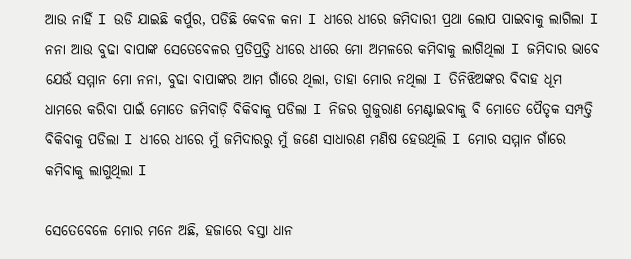ଆଉ ନାହିଁ I ଉଡି ଯାଇଛି କର୍ପୁର, ପଡିଛି କେବଳ କନା I ଧୀରେ ଧୀରେ ଜମିଦାରୀ ପ୍ରଥା ଲୋପ ପାଇବାକୁ ଲାଗିଲା I ନନା ଆଉ ବୁଢା ବାପାଙ୍କ ସେତେବେଳର ପ୍ରତିପ୍ରତ୍ତି ଧୀରେ ଧୀରେ ମୋ ଅମଳରେ କମିବାକୁ ଲାଗିଥିଲା I ଜମିଦାର ଭାବେ ଯେଉଁ ସମ୍ମାନ ମୋ ନନା, ବୁଢା ବାପାଙ୍କର ଆମ ଗାଁରେ ଥିଲା, ତାହା ମୋର ନଥିଲା I ତିନିଝିଅଙ୍କର ବିବାହ ଧୂମ ଧାମରେ କରିବା ପାଇଁ ମୋତେ ଜମିବାଡ଼ି ବିକିବାକୁ ପଡିଲା I ନିଜର ଗୁଜୁରାଣ ମେଣ୍ଟାଇବାକୁ ବି ମୋତେ ପୈତୃକ ସମ୍ପତ୍ତି ବିକିବାକୁ ପଡିଲା I ଧୀରେ ଧୀରେ ମୁଁ ଜମିଦାରରୁ ମୁଁ ଜଣେ ସାଧାରଣ ମଣିଷ ହେଉଥିଲି I ମୋର ସମ୍ମାନ ଗାଁରେ କମିବାକୁ ଲାଗୁଥିଲା I

ସେତେବେଳେ ମୋର ମନେ ଅଛି, ହଜାରେ ବସ୍ତା ଧାନ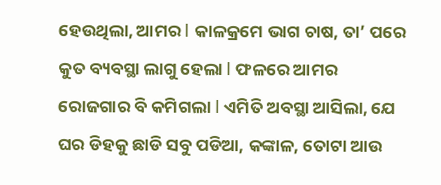ହେଉଥିଲା, ଆମର I କାଳକ୍ରମେ ଭାଗ ଚାଷ, ତା’ ପରେ କୁତ ବ୍ୟବସ୍ଥା ଲାଗୁ ହେଲା I ଫଳରେ ଆମର ରୋଜଗାର ବି କମିଗଲା I ଏମିତି ଅବସ୍ଥା ଆସିଲା, ଯେ ଘର ଡିହକୁ ଛାଡି ସବୁ ପଡିଆ, କଙ୍କାଳ, ତୋଟା ଆଉ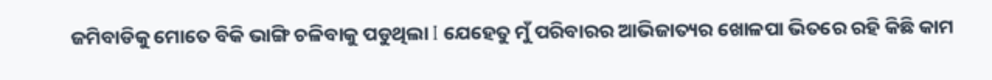ଜମିବାଡିକୁ ମୋତେ ବିକି ଭାଙ୍ଗି ଚଳିବାକୁ ପଡୁଥିଲା I ଯେହେତୁ ମୁଁ ପରିବାରର ଆଭିଜାତ୍ୟର ଖୋଳପା ଭିତରେ ରହି କିଛି କାମ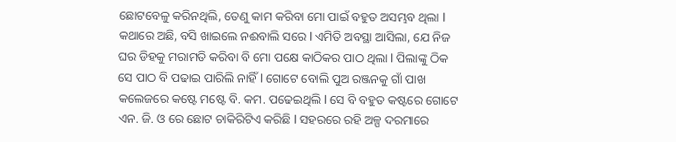ଛୋଟବେଳୁ କରିନଥିଲି, ତେଣୁ କାମ କରିବା ମୋ ପାଇଁ ବହୁତ ଅସମ୍ଭବ ଥିଲା I କଥାରେ ଅଛି, ବସି ଖାଇଲେ ନଈବାଲି ସରେ I ଏମିତି ଅବସ୍ଥା ଆସିଲା, ଯେ ନିଜ ଘର ଡିହକୁ ମରାମତି କରିବା ବି ମୋ ପକ୍ଷେ କାଠିକର ପାଠ ଥିଲା I ପିଲାଙ୍କୁ ଠିକ ସେ ପାଠ ବି ପଢାଇ ପାରିଲି ନାହିଁ I ଗୋଟେ ବୋଲି ପୁଅ ରଞ୍ଜନକୁ ଗାଁ ପାଖ କଲେଜରେ କଷ୍ଟେ ମଷ୍ଟେ ବି. କମ. ପଢେଇଥିଲି I ସେ ବି ବହୁତ କଷ୍ଟରେ ଗୋଟେ ଏନ. ଜି. ଓ ରେ ଛୋଟ ଚାକିରିଟିଏ କରିଛି I ସହରରେ ରହି ଅଳ୍ପ ଦରମାରେ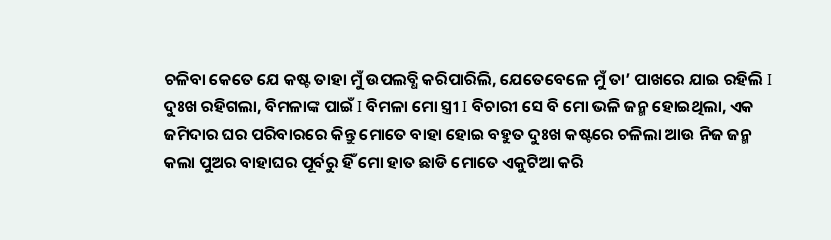ଚଳିବା କେତେ ଯେ କଷ୍ଟ ତାହା ମୁଁ ଉପଲବ୍ଧି କରିପାରିଲି, ଯେତେବେଳେ ମୁଁ ତା’ ପାଖରେ ଯାଇ ରହିଲି I ଦୁଃଖ ରହିଗଲା, ବିମଳାଙ୍କ ପାଇଁ I ବିମଳା ମୋ ସ୍ତ୍ରୀ I ବିଚାରୀ ସେ ବି ମୋ ଭଳି ଜନ୍ମ ହୋଇଥିଲା, ଏକ ଜମିଦାର ଘର ପରିବାରରେ କିନ୍ତୁ ମୋତେ ବାହା ହୋଇ ବହୁତ ଦୁଃଖ କଷ୍ଟରେ ଚଳିଲା ଆଉ ନିଜ ଜନ୍ମ କଲା ପୁଅର ବାହାଘର ପୂର୍ବରୁ ହିଁ ମୋ ହାତ ଛାଡି ମୋତେ ଏକୁଟିଆ କରି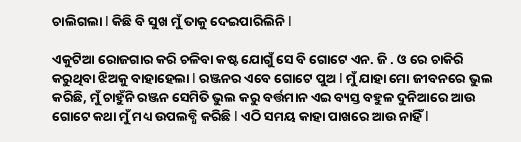ଚାଲିଗଲା I କିଛି ବି ସୁଖ ମୁଁ ତାକୁ ଦେଇପାରିଲିନି I

ଏକୁଟିଆ ରୋଜଗାର କରି ଚଳିବା କଷ୍ଟ ଯୋଗୁଁ ସେ ବି ଗୋଟେ ଏନ. ଜି . ଓ ରେ ଚାକିରି କରୁଥିବା ଝିଅକୁ ବାହାହେଲା I ରଞ୍ଜନର ଏବେ ଗୋଟେ ପୁଅ I ମୁଁ ଯାହା ମୋ ଜୀବନରେ ଭୁଲ କରିଛି, ମୁଁ ଚାହୁଁନି ରଞ୍ଜନ ସେମିତି ଭୁଲ କରୁ ବର୍ତ୍ତମାନ ଏଇ ବ୍ୟସ୍ତ ବହୁଳ ଦୁନିଆରେ ଆଉ ଗୋଟେ କଥା ମୁଁ ମଧ୍ୟ ଉପଲବ୍ଧି କରିଛି I ଏଠି ସମୟ କାହା ପାଖରେ ଆଉ ନାହିଁ I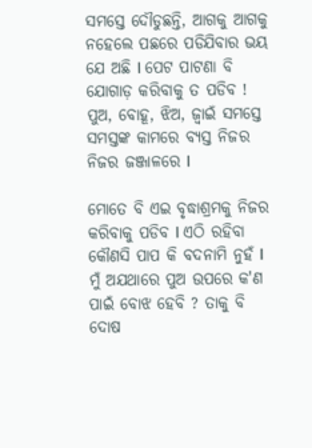ସମସ୍ତେ ଦୌଡୁଛନ୍ତି, ଆଗକୁ ଆଗକୁ ନହେଲେ ପଛରେ ପଡିଯିବାର ଭୟ ଯେ ଅଛି I ପେଟ ପାଟଣା ବି ଯୋଗାଡ଼ କରିବାକୁ ତ ପଡିବ ! ପୁଅ, ବୋହୂ, ଝିଅ, ଜ୍ଵାଇଁ ସମସ୍ତେ ସମସ୍ତଙ୍କ କାମରେ ବ୍ୟସ୍ତ ନିଜର ନିଜର ଜଞ୍ଜାଳରେ I

ମୋତେ ବି ଏଇ ବୃଦ୍ଧାଶ୍ରମକୁ ନିଜର କରିବାକୁ ପଡିବ I ଏଠି ରହିବା କୌଣସି ପାପ କି ବଦନାମି ନୁହଁ I ମୁଁ ଅଯଥାରେ ପୁଅ ଉପରେ କ'ଣ ପାଇଁ ବୋଝ ହେବି ? ତାକୁ ବି ଦୋଷ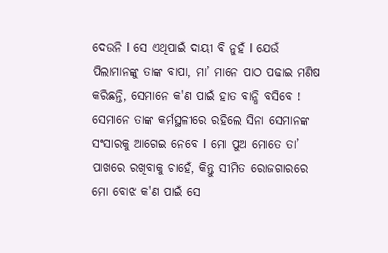ଦେଉନି I ସେ ଏଥିପାଇଁ ଦାୟୀ ବି ନୁହଁ I ଯେଉଁ ପିଲାମାନଙ୍କୁ ତାଙ୍କ ବାପା, ମା’ ମାନେ ପାଠ ପଢାଇ ମଣିଷ କରିଛନ୍ତି, ସେମାନେ କ'ଣ ପାଇଁ ହାତ ବାନ୍ଧି ବସିବେ ! ସେମାନେ ତାଙ୍କ କର୍ମସ୍ଥଳୀରେ ରହିଲେ ସିନା ସେମାନଙ୍କ ସଂସାରକୁ ଆଗେଇ ନେବେ I ମୋ ପୁଅ ମୋତେ ତା’ ପାଖରେ ରଖିବାକୁ ଚାହେଁ, କିନ୍ତୁ ସୀମିତ ରୋଜଗାରରେ ମୋ ବୋଝ କ'ଣ ପାଇଁ ସେ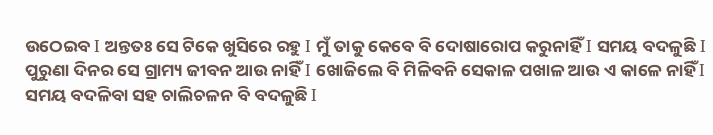ଉଠେଇବ I ଅନ୍ତତଃ ସେ ଟିକେ ଖୁସିରେ ରହୁ I ମୁଁ ତାକୁ କେବେ ବି ଦୋଷାରୋପ କରୁନାହିଁ I ସମୟ ବଦଳୁଛି I ପୁରୁଣା ଦିନର ସେ ଗ୍ରାମ୍ୟ ଜୀବନ ଆଉ ନାହିଁ I ଖୋଜିଲେ ବି ମିଳିବନି ସେକାଳ ପଖାଳ ଆଉ ଏ କାଳେ ନାହିଁ I ସମୟ ବଦଳିବା ସହ ଚାଲିଚଳନ ବି ବଦଳୁଛି I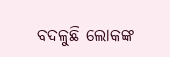ବଦଳୁଛି ଲୋକଙ୍କ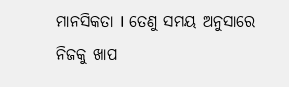ମାନସିକତା I ତେଣୁ ସମୟ ଅନୁସାରେ ନିଜକୁ ଖାପ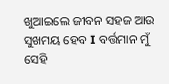ଖୁଆଇଲେ ଜୀବନ ସହଜ ଆଉ ସୁଖମୟ ହେବ I ବର୍ତ୍ତମାନ ମୁଁ ସେହି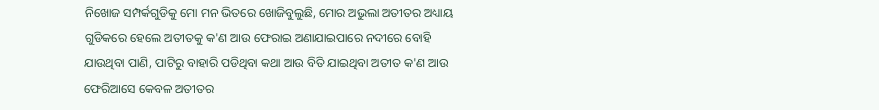ନିଖୋଜ ସମ୍ପର୍କଗୁଡିକୁ ମୋ ମନ ଭିତରେ ଖୋଜିବୁଲୁଛି, ମୋର ଅଭୁଲା ଅତୀତର ଅଧ୍ୟାୟ ଗୁଡିକରେ ହେଲେ ଅତୀତକୁ କ'ଣ ଆଉ ଫେରାଇ ଅଣାଯାଇପାରେ ନଦୀରେ ବୋହି ଯାଉଥିବା ପାଣି, ପାଟିରୁ ବାହାରି ପଡିଥିବା କଥା ଆଉ ବିତି ଯାଇଥିବା ଅତୀତ କ'ଣ ଆଉ ଫେରିଆସେ କେବଳ ଅତୀତର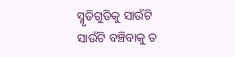ସ୍ମୃତିଗୁଡିକୁ ସାଉଁଟି ସାଉଁଟି ବଞ୍ଚିବାକୁ ତ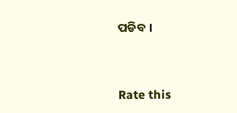ପଡିବ ।


Rate this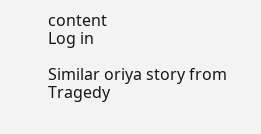content
Log in

Similar oriya story from Tragedy